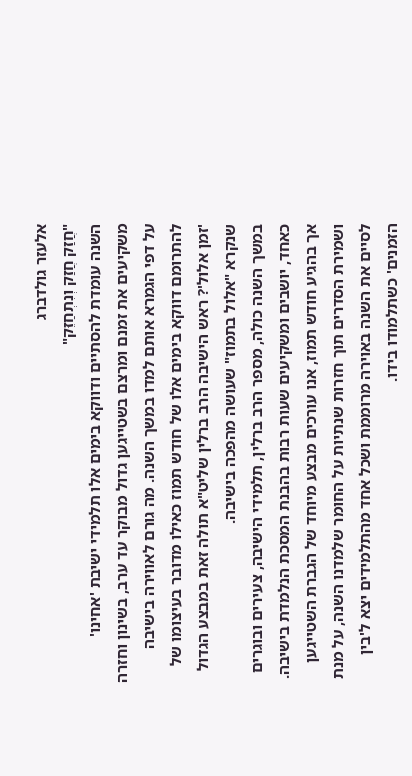אלעזר גולדברג
"חֲזַק חֲזַק וְנִתְחַזֵּק"
השנה עומדת להסתיים ודווקא בימים אלו תלמידי ישיבת 'אחינו' משקיעים את זמנם ומרצם בשטייגען גדול מבוקר עד ערב, בשינון וחזרה על דפי הגמרא אותם למדו במשך השנה. מה גורם לאווירה בישיבה להתרומם דווקא בימים אלו של חודש תמוז כאילו מדובר בעיצומו של 'זמן אלול'? ראש הישיבה הרב ברלין שליט"א תולה זאת במבצע הגדול שנקרא "אלול בתמוז" שעושה מהפכה בישיבה.
במשך השנה כולה, מספר הרב ברלין, תלמידי הישיבה, צעירים ובוגרים כאחד, יושבים ומשקיעים שעות רבות בהבנת המסכת הנלמדת בישיבה. אך בהגיע חודש תמוז, אנו עורכים מבצע מיוחד של הגברת השטייגען ושמירת הסדרים תוך חזרות שנתיות על החומר שלמדנו השנה, על מנת לסיים את השנה באוירה מרוממת ושכל אחד מהתלמידים יצא ל'בין הזמנים' כשתלמודו בידו.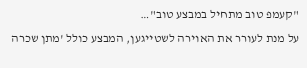"קעמפ טוב מתחיל במבצע טוב"…
על מנת לעורר את האוירה לשטייגען, המבצע כולל 'מתן שכרה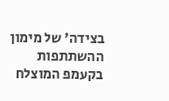בצידה' של מימון ההשתתפות בקעמפ המוצלח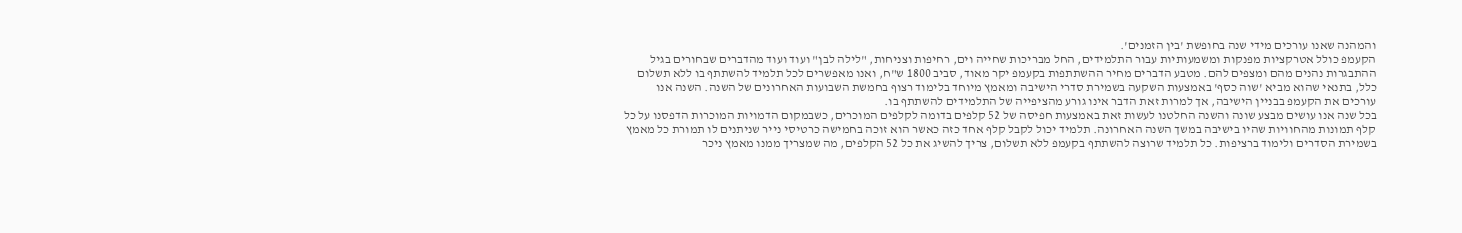והמהנה שאנו עורכים מידי שנה בחופשת 'בין הזמנים'.
הקעמפ כולל אטרקציות מפנקות ומשמעותיות עבור התלמידים, החל מבריכות שחייה וים, רחיפות וצניחות, "לילה לבן" ועוד ועוד מהדברים שבחורים בגיל ההתבגרות נהנים מהם ומצפים להם. מטבע הדברים מחיר ההשתתפות בקעמפ יקר מאוד, סביב 1800 ש"ח, ואנו מאפשרים לכל תלמיד להשתתף בו ללא תשלום כלל, בתנאי שהוא מביא 'שוה כסף' באמצעות השקעה בשמירת סדרי הישיבה ומאמץ מיוחד בלימוד רצוף בחמשת השבועות האחרונים של השנה. השנה אנו עורכים את הקעמפ בבניין הישיבה, אך למרות זאת הדבר אינו גורע מהציפייה של התלמידים להשתתף בו.
בכל שנה אנו עושים מבצע שונה והשנה החלטנו לעשות זאת באמצעות חפיסה של 52 קלפים בדומה לקלפים המוכרים, כשבמקום הדמויות המוכרות הדפסנו על כל קלף תמונות מהחוויות שהיו בישיבה במשך השנה האחרונה. תלמיד יכול לקבל קלף אחד כזה כאשר הוא זוכה בחמישה כרטיסי נייר שניתנים לו תמורת כל מאמץ בשמירת הסדרים ולימוד ברציפות. כל תלמיד שרוצה להשתתף בקעמפ ללא תשלום, צריך להשיג את כל 52 הקלפים, מה שמצריך ממנו מאמץ ניכר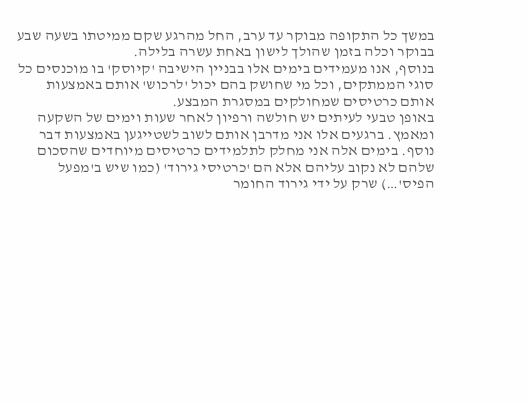במשך כל התקופה מבוקר עד ערב, החל מהרגע שקם ממיטתו בשעה שבע בבוקר וכלה בזמן שהולך לישון באחת עשרה בלילה.
בנוסף, אנו מעמידים בימים אלו בבניין הישיבה 'קיוסק' בו מוכנסים כל סוגי הממתקים, וכל מי שחושק בהם יכול 'לרכוש' אותם באמצעות אותם כרטיסים שמחולקים במסגרת המבצע.
באופן טבעי לעיתים יש חולשה ורפיון לאחר שעות וימים של השקעה ומאמץ. ברגעים אלו אני מדרבן אותם לשוב לשטייגען באמצעות דבר נוסף. בימים אלה אני מחלק לתלמידים כרטיסים מיוחדים שהסכום שלהם לא נקוב עליהם אלא הם 'כרטיסי גירוד' (כמו שיש ב'מפעל הפיס'…) שרק על ידי גירוד החומר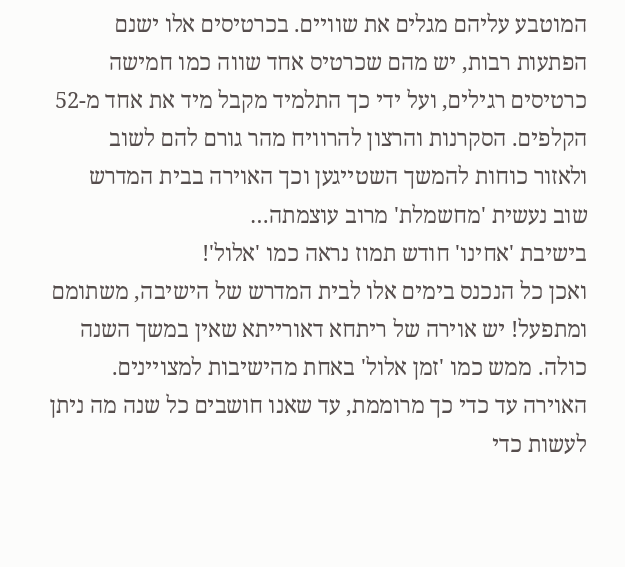המוטבע עליהם מגלים את שוויים. בכרטיסים אלו ישנם הפתעות רבות, יש מהם שכרטיס אחד שווה כמו חמישה כרטיסים רגילים, ועל ידי כך התלמיד מקבל מיד את אחד מ-52 הקלפים. הסקרנות והרצון להרוויח מהר גורם להם לשוב ולאזור כוחות להמשך השטייגען וכך האוירה בבית המדרש שוב נעשית 'מחשמלת' מרוב עוצמתה…
בישיבת 'אחינו' חודש תמוז נראה כמו 'אלול'!
ואכן כל הנכנס בימים אלו לבית המדרש של הישיבה, משתומם ומתפעל! יש אוירה של ריתחא דאורייתא שאין במשך השנה כולה. ממש כמו 'זמן אלול' באחת מהישיבות למצויינים. האוירה עד כדי כך מרוממת, עד שאנו חושבים כל שנה מה ניתן לעשות כדי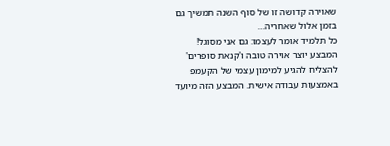שאוירה קדושה זו של סוף השנה תמשיך גם בזמן אלול שאחריה…
כל תלמיד אומר לעצמו: גם אני מסוגל!
המבצע יוצר אוירה טובה ו'קנאת סופרים' להצליח להגיע למימון עצמי של הקעמפ באמצעות עבודה אישית. המבצע הזה מיועד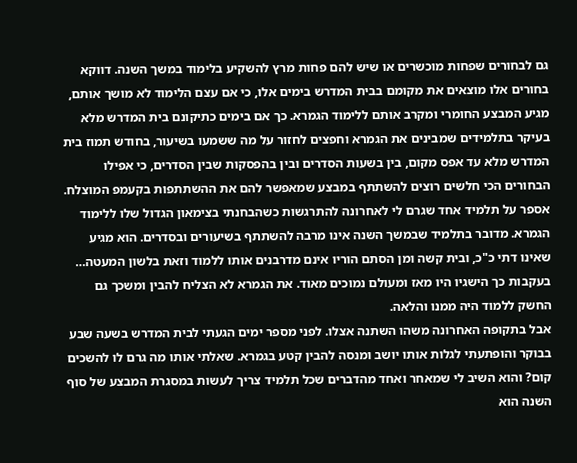גם לבחורים שפחות מוכשרים או שיש להם פחות מרץ להשקיע בלימוד במשך השנה. דווקא בחורים אלו מוצאים את מקומם בבית המדרש בימים אלו, כי אם עצם הלימוד לא מושך אותם, מגיע המבצע החומרי ומקרב אותם ללימוד הגמרא. כך אם בימים כתיקונם בית המדרש מלא בעיקר בתלמידים שמבינים את הגמרא וחפצים לחזור על מה ששמעו בשיעור, בחודש תמוז בית המדרש מלא עד אפס מקום, בין בשעות הסדרים ובין בהפסקות שבין הסדרים, כי אפילו הבחורים הכי חלשים רוצים להשתתף במבצע שמאפשר להם את ההשתתפות בקעמפ המוצלח.
אספר על תלמיד אחד שגרם לי לאחרונה להתרגשות כשהבחנתי בצימאון הגדול שלו ללימוד הגמרא. מדובר בתלמיד שבמשך השנה אינו מרבה להשתתף בשיעורים ובסדרים. הוא מגיע שאינו דתי כ"כ, ובית קשה ומן הסתם הוריו אינם מדרבנים אותו ללמוד וזאת בלשון המעטה… בעקבות כך הישגיו היו מאז ומעולם נמוכים מאוד. את הגמרא לא הצליח להבין ומשכך גם החשק ללמוד היה ממנו והלאה.
אבל בתקופה האחרונה משהו השתנה אצלו. לפני מספר ימים הגעתי לבית המדרש בשעה שבע בבוקר והופתעתי לגלות אותו יושב ומנסה להבין קטע בגמרא. שאלתי אותו מה גרם לו להשכים קום? והוא השיב לי שמאחר ואחד מהדברים שכל תלמיד צריך לעשות במסגרת המבצע של סוף השנה הוא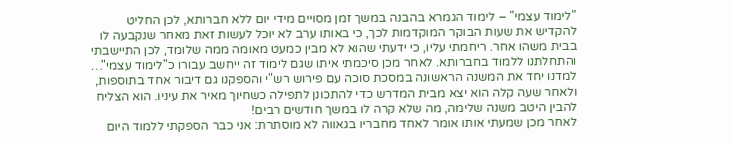"לימוד עצמי" – לימוד הגמרא בהבנה במשך זמן מסויים מידי יום ללא חברותא, לכן החליט להקדיש את שעות הבוקר המוקדמות לכך, כי באותו ערב לא יוכל לעשות זאת מאחר שנקבעה לו בבית משהו אחר. ריחמתי עליו, כי ידעתי שהוא לא מבין כמעט מאומה ממה שלומד, לכן התיישבתי והתחלתנו ללמוד בחברותא. לאחר מכן סיכמתי איתו שגם לימוד זה ייחשב עבורו כ"לימוד עצמי"…
למדנו יחד את המשנה הראשונה במסכת סוכה עם פירוש רש"י והספקנו גם דיבור אחד בתוספות, ולאחר שעה קלה הוא יצא מבית המדרש כדי להתכונן לתפילה כשחיוך מאיר את עיניו. הוא הצליח להבין היטב משנה שלימה, מה שלא קרה לו במשך חודשים רבים!
לאחר מכן שמעתי אותו אומר לאחד מחבריו בגאווה לא מוסתרת: אני כבר הספקתי ללמוד היום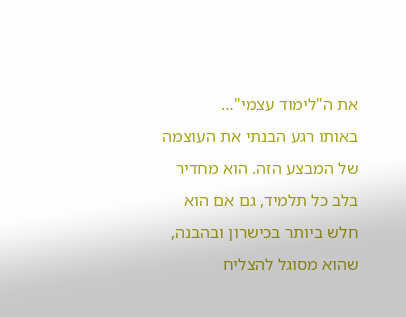את ה"לימוד עצמי"…
באותו רגע הבנתי את העוצמה של המבצע הזה. הוא מחדיר בלב כל תלמיד, גם אם הוא חלש ביותר בכישרון ובהבנה, שהוא מסוגל להצליח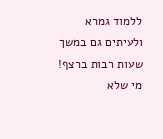ללמוד גמרא ולעיתים גם במשך שעות רבות ברצף! מי שלא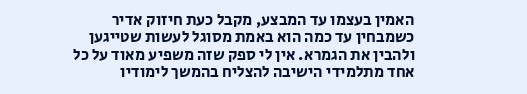האמין בעצמו עד המבצע, מקבל כעת חיזוק אדיר כשמבחין עד כמה הוא באמת מסוגל לעשות שטייגען ולהבין את הגמרא. אין לי ספק שזה משפיע מאוד על כל אחד מתלמידי הישיבה להצליח בהמשך לימודיו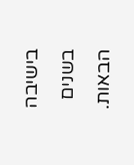בישיבה בשנים הבאות.